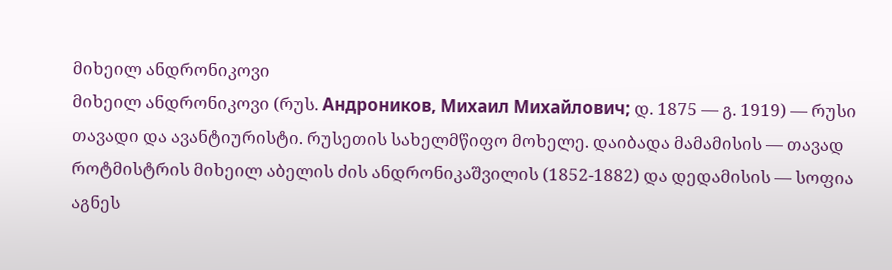მიხეილ ანდრონიკოვი
მიხეილ ანდრონიკოვი (რუს. Андроников, Михаил Михайлович; დ. 1875 — გ. 1919) — რუსი თავადი და ავანტიურისტი. რუსეთის სახელმწიფო მოხელე. დაიბადა მამამისის — თავად როტმისტრის მიხეილ აბელის ძის ანდრონიკაშვილის (1852-1882) და დედამისის — სოფია აგნეს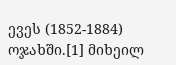ევეს (1852-1884) ოჯახში.[1] მიხეილ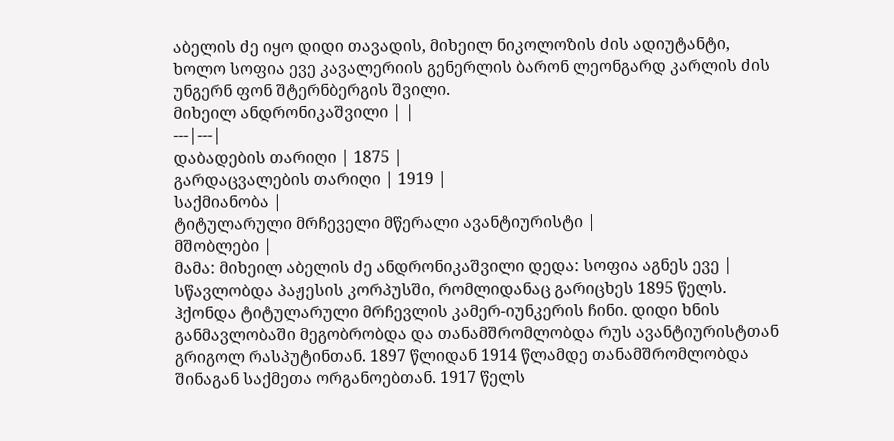აბელის ძე იყო დიდი თავადის, მიხეილ ნიკოლოზის ძის ადიუტანტი, ხოლო სოფია ევე კავალერიის გენერლის ბარონ ლეონგარდ კარლის ძის უნგერნ ფონ შტერნბერგის შვილი.
მიხეილ ანდრონიკაშვილი | |
---|---|
დაბადების თარიღი | 1875 |
გარდაცვალების თარიღი | 1919 |
საქმიანობა |
ტიტულარული მრჩეველი მწერალი ავანტიურისტი |
მშობლები |
მამა: მიხეილ აბელის ძე ანდრონიკაშვილი დედა: სოფია აგნეს ევე |
სწავლობდა პაჟესის კორპუსში, რომლიდანაც გარიცხეს 1895 წელს. ჰქონდა ტიტულარული მრჩევლის კამერ-იუნკერის ჩინი. დიდი ხნის განმავლობაში მეგობრობდა და თანამშრომლობდა რუს ავანტიურისტთან გრიგოლ რასპუტინთან. 1897 წლიდან 1914 წლამდე თანამშრომლობდა შინაგან საქმეთა ორგანოებთან. 1917 წელს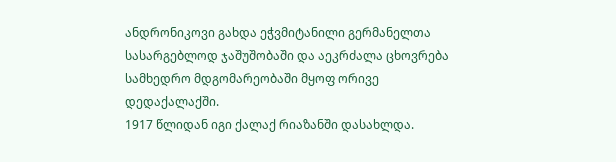ანდრონიკოვი გახდა ეჭვმიტანილი გერმანელთა სასარგებლოდ ჯაშუშობაში და აეკრძალა ცხოვრება სამხედრო მდგომარეობაში მყოფ ორივე დედაქალაქში.
1917 წლიდან იგი ქალაქ რიაზანში დასახლდა.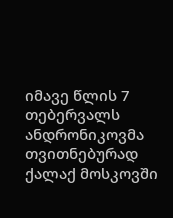იმავე წლის 7 თებერვალს ანდრონიკოვმა თვითნებურად ქალაქ მოსკოვში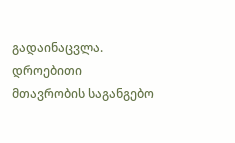გადაინაცვლა. დროებითი მთავრობის საგანგებო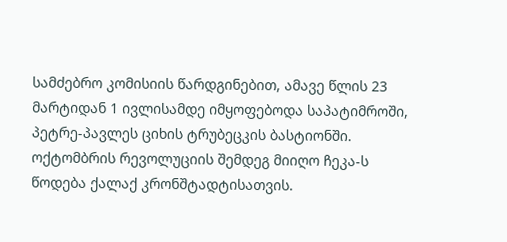სამძებრო კომისიის წარდგინებით, ამავე წლის 23 მარტიდან 1 ივლისამდე იმყოფებოდა საპატიმროში, პეტრე-პავლეს ციხის ტრუბეცკის ბასტიონში. ოქტომბრის რევოლუციის შემდეგ მიიღო ჩეკა-ს წოდება ქალაქ კრონშტადტისათვის.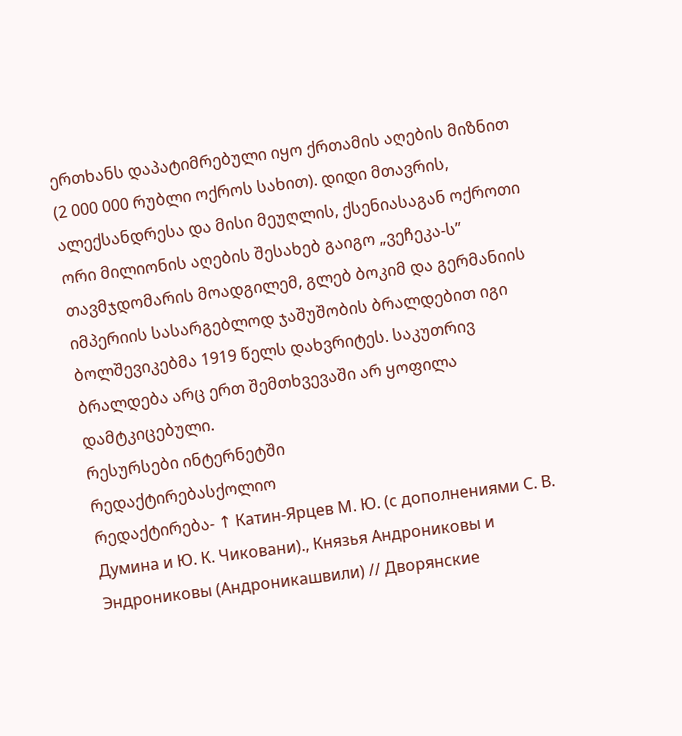ერთხანს დაპატიმრებული იყო ქრთამის აღების მიზნით (2 000 000 რუბლი ოქროს სახით). დიდი მთავრის, ალექსანდრესა და მისი მეუღლის, ქსენიასაგან ოქროთი ორი მილიონის აღების შესახებ გაიგო „ვეჩეკა-ს” თავმჯდომარის მოადგილემ, გლებ ბოკიმ და გერმანიის იმპერიის სასარგებლოდ ჯაშუშობის ბრალდებით იგი ბოლშევიკებმა 1919 წელს დახვრიტეს. საკუთრივ ბრალდება არც ერთ შემთხვევაში არ ყოფილა დამტკიცებული.
რესურსები ინტერნეტში
რედაქტირებასქოლიო
რედაქტირება- ↑ Катин-Ярцев М. Ю. (с дополнениями С. В. Думина и Ю. К. Чиковани)., Князья Андрониковы и Эндрониковы (Андроникашвили) // Дворянские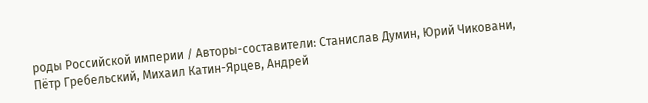роды Российской империи / Авторы-составители: Станислав Думин, Юрий Чиковани, Пётр Гребельский, Михаил Катин-Ярцев, Андрей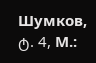Шумков, ტ. 4, М.: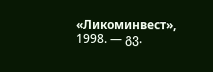«Ликоминвест», 1998. — გვ.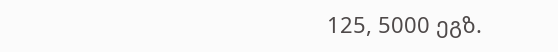125, 5000 ეგზ.